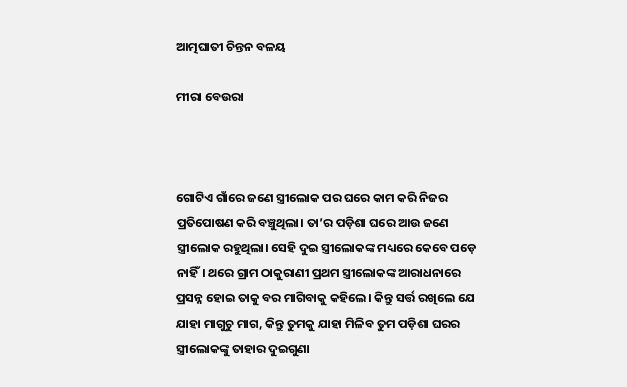ଆତ୍ମଘାତୀ ଚିନ୍ତନ ବଳୟ

ମୀରା ବେଉରା



ଗୋଟିଏ ଗାଁରେ ଜଣେ ସ୍ତ୍ରୀଲୋକ ପର ଘରେ କାମ କରି ନିଜର ପ୍ରତିପୋଷଣ କରି ବଞ୍ଚୁଥିଲା। ତା’ର ପଡ଼ିଶା ଘରେ ଆଉ ଜଣେ ସ୍ତ୍ରୀଲୋକ ରହୁଥିଲା। ସେହି ଦୁଇ ସ୍ତ୍ରୀଲୋକଙ୍କ ମଧ୍ୟରେ କେବେ ପଡ଼େ ନାହିଁ। ଥରେ ଗ୍ରାମ ଠାକୁରାଣୀ ପ୍ରଥମ ସ୍ତ୍ରୀଲୋକଙ୍କ ଆରାଧନାରେ ପ୍ରସନ୍ନ ହୋଇ ତାକୁ ବର ମାଗିବାକୁ କହିଲେ। କିନ୍ତୁ ସର୍ତ୍ତ ରଖିଲେ ଯେ ଯାହା ମାଗୁଚୁ ମାଗ, କିନ୍ତୁ ତୁମକୁ ଯାହା ମିଳିବ ତୁମ ପଡ଼ିଶା ଘରର ସ୍ତ୍ରୀଲୋକଙ୍କୁ ତାହାର ଦୁଇଗୁଣା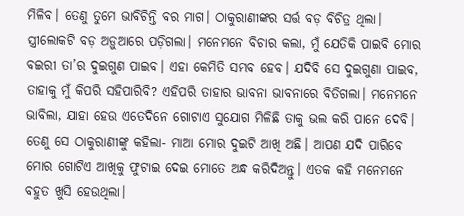ମିଳିବ। ତେଣୁ ତୁମେ ଭାବିଚିନ୍ତି ବର ମାଗ। ଠାକୁରାଣୀଙ୍କର ସର୍ତ୍ତ ବଡ଼ ବିଚିତ୍ର ଥିଲା। ସ୍ତ୍ରୀଲୋକଟି ବଡ଼ ଅଡ଼ୁଆରେ ପଡ଼ିଗଲା। ମନେମନେ ବିଚାର କଲା, ମୁଁ ଯେତିକି ପାଇବି ମୋର ବଇରୀ ତା’ର ଦୁଇଗୁଣ ପାଇବ। ଏହା କେମିତି ସମ୍ଭବ ହେବ। ଯଦିବି ସେ ଦୁଇଗୁଣା ପାଇବ, ତାହାକୁ ମୁଁ କିପରି ସହିପାରିବି? ଏହିପରି ତାହାର ଭାବନା ଭାବନାରେ ବିତିଗଲା। ମନେମନେ ଭାବିଲା, ଯାହା ହେଉ ଏତେଦିନେ ଗୋଟାଏ ସୁଯୋଗ ମିଳିଛି ତାକୁ ଭଲ କରି ପାନେ ଦେବି। ତେଣୁ ସେ ଠାକୁରାଣୀଙ୍କୁ କହିଲା- ମାଆ ମୋର ଦୁଇଟି ଆଖି ଅଛି। ଆପଣ ଯଦି ପାରିବେ ମୋର ଗୋଟିଏ ଆଖିକୁ ଫୁଟାଇ ଦେଇ ମୋତେ ଅନ୍ଧ କରିଦିଅନ୍ତୁ। ଏତକ କହି ମନେମନେ ବହୁତ ଖୁସି ହେଉଥିଲା।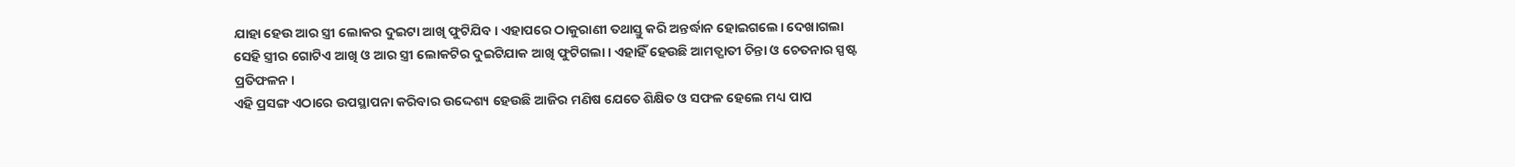ଯାହା ହେଉ ଆର ସ୍ତ୍ରୀ ଲୋକର ଦୁଇଟା ଆଖି ଫୁଟିଯିବ। ଏହାପରେ ଠାକୁରାଣୀ ତଥାସ୍ତୁ କରି ଅନ୍ତର୍ଦ୍ଧାନ ହୋଇଗଲେ। ଦେଖାଗଲା ସେହି ସ୍ତ୍ରୀର ଗୋଟିଏ ଆଖି ଓ ଆର ସ୍ତ୍ରୀ ଲୋକଟିର ଦୁଇଟିଯାକ ଆଖି ଫୁଟିଗଲା। ଏହାହିଁ ହେଉଛି ଆମତ୍ଘାତୀ ଚିନ୍ତା ଓ ଚେତନାର ସ୍ପଷ୍ଟ ପ୍ରତିଫଳନ।
ଏହି ପ୍ରସଙ୍ଗ ଏଠାରେ ଉପସ୍ଥାପନା କରିବାର ଉଦ୍ଦେଶ୍ୟ ହେଉଛି ଆଜିର ମଣିଷ ଯେତେ ଶିକ୍ଷିତ ଓ ସଫଳ ହେଲେ ମଧ୍ୟ ପାପ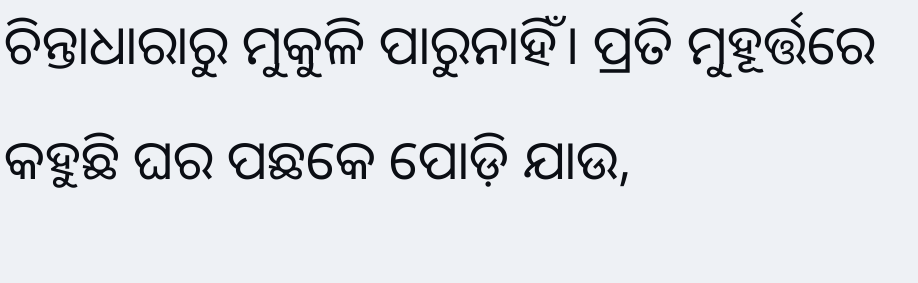ଚିନ୍ତାଧାରାରୁ ମୁକୁଳି ପାରୁନାହିଁ। ପ୍ରତି ମୁହୂର୍ତ୍ତରେ କହୁଛି ଘର ପଛକେ ପୋଡ଼ି ଯାଉ,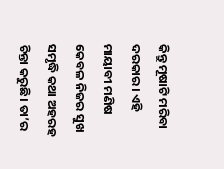କିନ୍ତୁ ମୂଷାଟି ମରିବା ଦରକାର। ଏହି ମାୟାବୀ ମଣିଷ କେବଳ ନିଜର ସୁଖ ସମୃଦ୍ଧି କଥା ଅହରହ ଚିନ୍ତା କରୁଛି। ତା’ର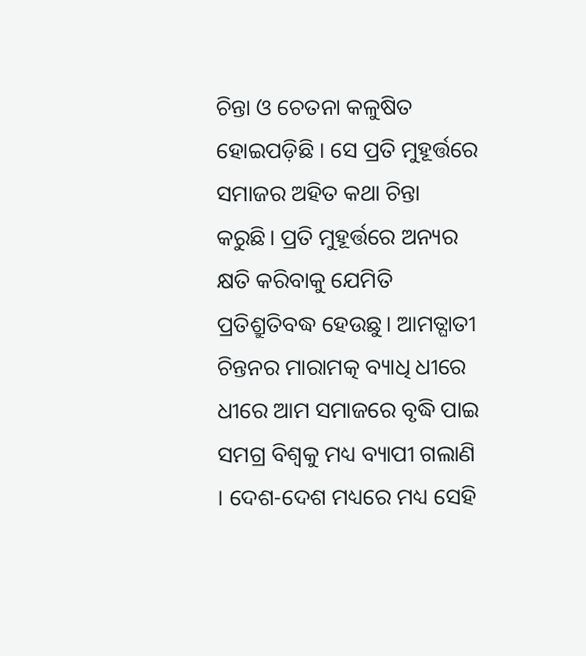ଚିନ୍ତା ଓ ଚେତନା କଳୁଷିତ ହୋଇପଡ଼ିଛି । ସେ ପ୍ରତି ମୁହୂର୍ତ୍ତରେ ସମାଜର ଅହିତ କଥା ଚିନ୍ତା କରୁଛି। ପ୍ରତି ମୁହୂର୍ତ୍ତରେ ଅନ୍ୟର କ୍ଷତି କରିବାକୁ ଯେମିତି ପ୍ରତିଶ୍ରୁତିବଦ୍ଧ ହେଉଛୁ। ଆମତ୍ଘାତୀ ଚିନ୍ତନର ମାରାମତ୍କ ବ୍ୟାଧି ଧୀରେ ଧୀରେ ଆମ ସମାଜରେ ବୃଦ୍ଧି ପାଇ ସମଗ୍ର ବିଶ୍ୱକୁ ମଧ୍ୟ ବ୍ୟାପୀ ଗଲାଣି । ଦେଶ-ଦେଶ ମଧ୍ୟରେ ମଧ୍ୟ ସେହି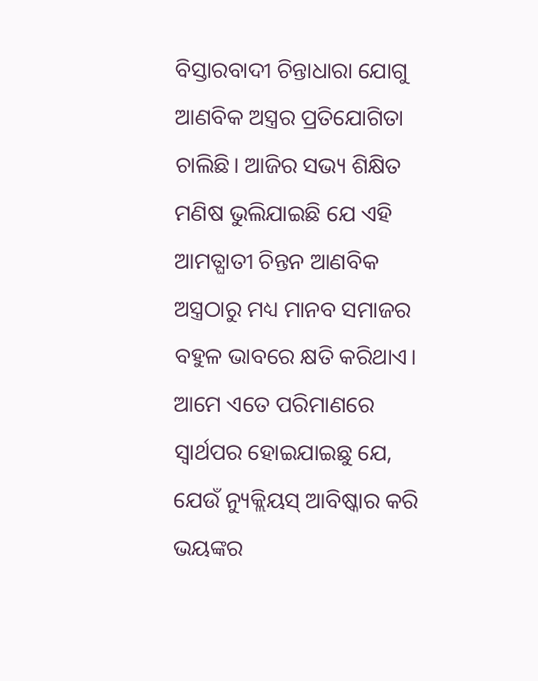ବିସ୍ତାରବାଦୀ ଚିନ୍ତାଧାରା ଯୋଗୁ ଆଣବିକ ଅସ୍ତ୍ରର ପ୍ରତିଯୋଗିତା ଚାଲିଛି। ଆଜିର ସଭ୍ୟ ଶିକ୍ଷିତ ମଣିଷ ଭୁଲିଯାଇଛି ଯେ ଏହି ଆମତ୍ଘାତୀ ଚିନ୍ତନ ଆଣବିକ ଅସ୍ତ୍ରଠାରୁ ମଧ୍ୟ ମାନବ ସମାଜର ବହୁଳ ଭାବରେ କ୍ଷତି କରିଥାଏ। ଆମେ ଏତେ ପରିମାଣରେ ସ୍ବାର୍ଥପର ହୋଇଯାଇଛୁ ଯେ, ଯେଉଁ ନ୍ୟୁକ୍ଲିୟସ୍‌ ଆବିଷ୍କାର କରି ଭୟଙ୍କର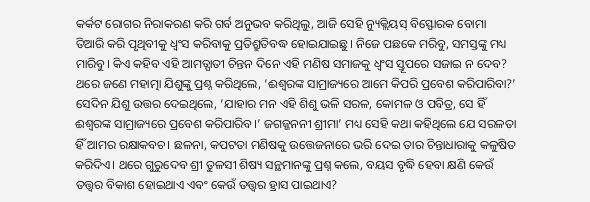କର୍କଟ ରୋଗର ନିରାକରଣ କରି ଗର୍ବ ଅନୁଭବ କରିଥିଲୁ, ଆଜି ସେହି ନ୍ୟୁକ୍ଲିୟସ୍‌ ବିସ୍ଫୋରକ ବୋମା ତିଆରି କରି ପୃଥିବୀକୁ ଧ୍ୱଂସ କରିବାକୁ ପ୍ରତିଶ୍ରୁତିବଦ୍ଧ ହୋଇଯାଇଛୁ। ନିଜେ ପଛକେ ମରିବୁ, ସମସ୍ତଙ୍କୁ ମଧ୍ୟ ମାରିବୁ। କିଏ କହିବ ଏହି ଆମତ୍ଘାତୀ ଚିନ୍ତନ ଦିନେ ଏହି ମଣିଷ ସମାଜକୁ ଧ୍ୱଂସ ସ୍ତୂପରେ ସଜାଇ ନ ଦେବ?
ଥରେ ଜଣେ ମହାତ୍ମା ଯିଶୁଙ୍କୁ ପ୍ରଶ୍ନ କରିଥିଲେ, ‘ଈଶ୍ୱରଙ୍କ ସାମ୍ରାଜ୍ୟରେ ଆମେ କିପରି ପ୍ରବେଶ କରିପାରିବା?’ ସେଦିନ ଯିଶୁ ଉତ୍ତର ଦେଇଥିଲେ, ‘ଯାହାର ମନ ଏହି ଶିଶୁ ଭଳି ସରଳ, କୋମଳ ଓ ପବିତ୍ର, ସେ ହିଁ ଈଶ୍ୱରଙ୍କ ସାମ୍ରାଜ୍ୟରେ ପ୍ରବେଶ କରିପାରିବ।’ ଜଗଜ୍ଜନନୀ ଶ୍ରୀମା’ ମଧ୍ୟ ସେହି କଥା କହିଥିଲେ ଯେ ସରଳତା ହିଁ ଆମର ରକ୍ଷାକବଚ। ଛଳନା, କପଟତା ମଣିଷକୁ ଉତ୍ତେଜନାରେ ଭରି ଦେଇ ତାର ଚିନ୍ତାଧାରାକୁ କଳୁଷିତ କରିଦିଏ। ଥରେ ଗୁରୁଦେବ ଶ୍ରୀ ତୁଳସୀ ଶିଷ୍ୟ ସନ୍ଥମାନଙ୍କୁ ପ୍ରଶ୍ନ କଲେ, ବୟସ ବୃଦ୍ଧି ହେବା କ୍ଷଣି କେଉଁ ତତ୍ତ୍ୱର ବିକାଶ ହୋଇଥାଏ ଏବଂ କେଉଁ ତତ୍ତ୍ୱର ହ୍ରାସ ପାଇଥାଏ?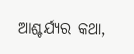ଆଶ୍ଚର୍ଯ୍ୟର କଥା,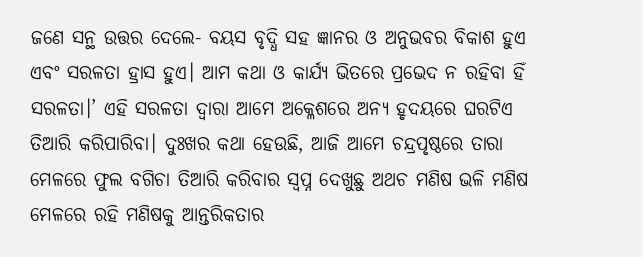ଜଣେ ସନ୍ଥ ଉତ୍ତର ଦେଲେ- ବୟସ ବୃଦ୍ଧି ସହ ଜ୍ଞାନର ଓ ଅନୁଭବର ବିକାଶ ହୁଏ ଏବଂ ସରଳତା ହ୍ରାସ ହୁଏ। ଆମ କଥା ଓ କାର୍ଯ୍ୟ ଭିତରେ ପ୍ରଭେଦ ନ ରହିବା ହିଁ ସରଳତା।’ ଏହି ସରଳତା ଦ୍ୱାରା ଆମେ ଅକ୍ଳେଶରେ ଅନ୍ୟ ହୃଦୟରେ ଘରଟିଏ ତିଆରି କରିପାରିବା। ଦୁଃଖର କଥା ହେଉଛି, ଆଜି ଆମେ ଚନ୍ଦ୍ରପୃଷ୍ଠରେ ତାରା ମେଳରେ ଫୁଲ ବଗିଚା ତିଆରି କରିବାର ସ୍ବପ୍ନ ଦେଖୁଛୁ ଅଥଚ ମଣିଷ ଭଳି ମଣିଷ ମେଳରେ ରହି ମଣିଷକୁ ଆନ୍ତରିକତାର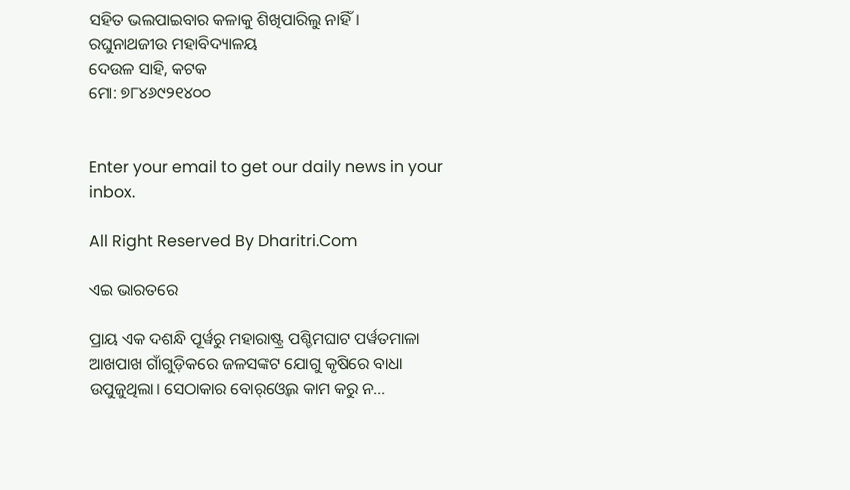ସହିତ ଭଲପାଇବାର କଳାକୁ ଶିଖିପାରିଲୁ ନାହିଁ।
ରଘୁନାଥଜୀଉ ମହାବିଦ୍ୟାଳୟ
ଦେଉଳ ସାହି, କଟକ
ମୋ: ୭୮୪୬୯୨୧୪୦୦


Enter your email to get our daily news in your inbox.

All Right Reserved By Dharitri.Com

ଏଇ ଭାରତରେ

ପ୍ରାୟ ଏକ ଦଶନ୍ଧି ପୂର୍ୱରୁ ମହାରାଷ୍ଟ୍ର ପଶ୍ଚିମଘାଟ ପର୍ୱତମାଳା ଆଖପାଖ ଗାଁଗୁଡ଼ିକରେ ଜଳସଙ୍କଟ ଯୋଗୁ କୃଷିରେ ବାଧା ଉପୁଜୁଥିଲା। ସେଠାକାର ବୋର୍‌ଓ୍ୱେଲ କାମ କରୁ ନ...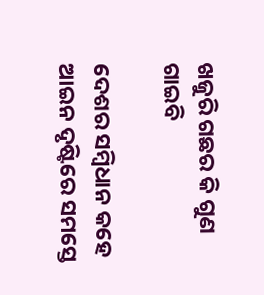ଖଜୁରି ଗଛର କି ଗୁଣ ଗାଇବି

ଦେଶର ସମ୍ୱିଧାନ କହେ ଆଇନ ଦୃଷ୍ଟିରେ ସମସ୍ତେ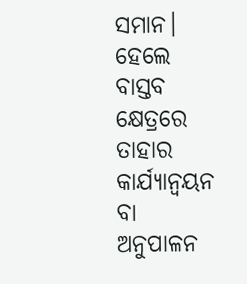ସମାନ। ହେଲେ ବାସ୍ତବ କ୍ଷେତ୍ରରେ ତାହାର କାର୍ଯ୍ୟାନ୍ୱୟନ ବା ଅନୁପାଳନ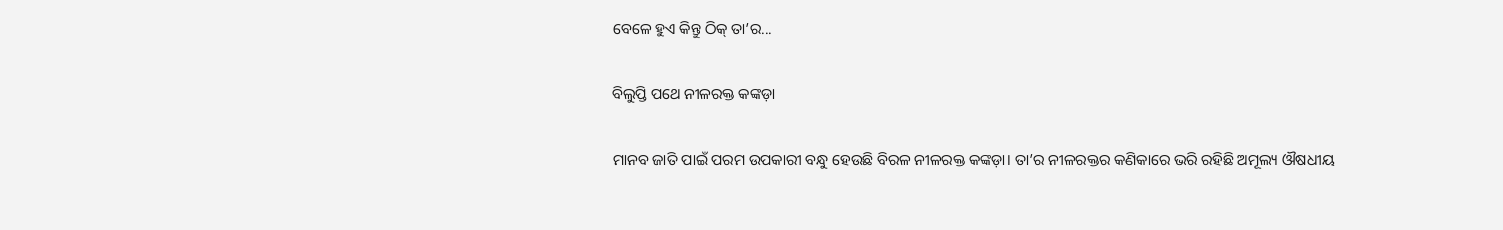ବେଳେ ହୁଏ କିନ୍ତୁ ଠିକ୍‌ ତା’ର...

ବିଲୁପ୍ତି ପଥେ ନୀଳରକ୍ତ କଙ୍କଡ଼ା

ମାନବ ଜାତି ପାଇଁ ପରମ ଉପକାରୀ ବନ୍ଧୁ ହେଉଛି ବିରଳ ନୀଳରକ୍ତ କଙ୍କଡ଼ା। ତା’ର ନୀଳରକ୍ତର କଣିକାରେ ଭରି ରହିଛି ଅମୂଲ୍ୟ ଔଷଧୀୟ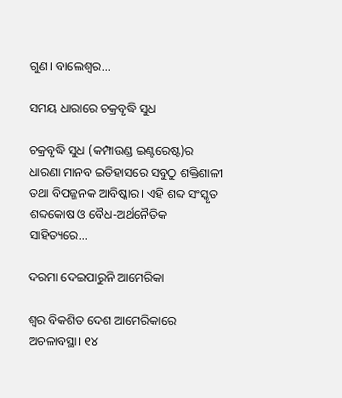ଗୁଣ। ବାଲେଶ୍ୱର...

ସମୟ ଧାରାରେ ଚକ୍ରବୃଦ୍ଧି ସୁଧ

ଚକ୍ରବୃଦ୍ଧି ସୁଧ (କମ୍ପାଉଣ୍ଡ ଇଣ୍ଟରେଷ୍ଟ)ର ଧାରଣା ମାନବ ଇତିହାସରେ ସବୁଠୁ ଶକ୍ତିଶାଳୀ ତଥା ବିପଜ୍ଜନକ ଆବିଷ୍କାର। ଏହି ଶବ୍ଦ ସଂସ୍କୃତ ଶବ୍ଦକୋଷ ଓ ବୈଧ-ଅର୍ଥନୈତିକ ସାହିତ୍ୟରେ...

ଦରମା ଦେଇପାରୁନି ଆମେରିକା

ଶ୍ବର ବିକଶିତ ଦେଶ ଆମେରିକାରେ ଅଚଳାବସ୍ଥା। ୧୪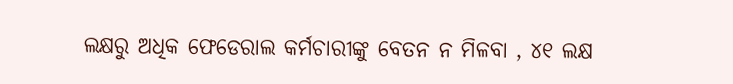ଲକ୍ଷରୁ ଅଧିକ ଫେଡେରାଲ କର୍ମଚାରୀଙ୍କୁ ବେତନ ନ ମିଳବା , ୪୧ ଲକ୍ଷ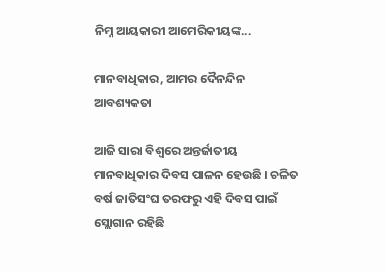ନିମ୍ନ ଆୟକାରୀ ଆମେରିକୀୟଙ୍କ...

ମାନବାଧିକାର, ଆମର ଦୈନନ୍ଦିନ ଆବଶ୍ୟକତା

ଆଜି ସାରା ବିଶ୍ୱରେ ଅନ୍ତର୍ଜାତୀୟ ମାନବାଧିକାର ଦିବସ ପାଳନ ହେଉଛି । ଚଳିତ ବର୍ଷ ଜାତିସଂଘ ତରଫରୁ ଏହି ଦିବସ ପାଇଁ ସ୍ଲୋଗାନ ରହିଛି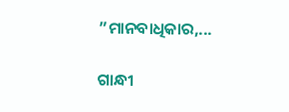”ମାନବାଧିକାର,...

ଗାନ୍ଧୀ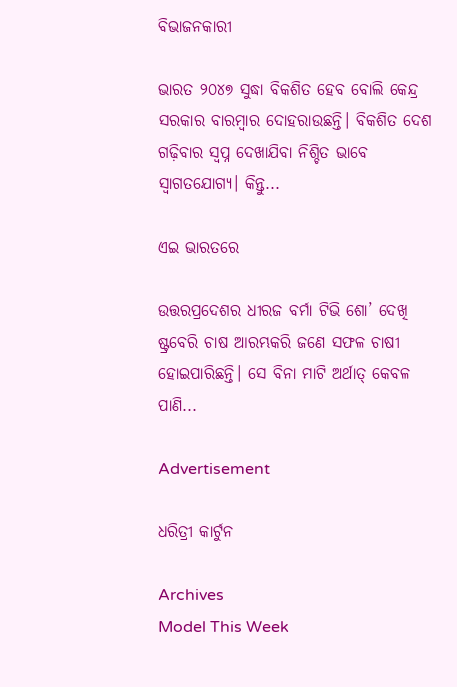ବିଭାଜନକାରୀ

ଭାରତ ୨୦୪୭ ସୁଦ୍ଧା ବିକଶିତ ହେବ ବୋଲି କେନ୍ଦ୍ର ସରକାର ବାରମ୍ବାର ଦୋହରାଉଛନ୍ତି। ବିକଶିତ ଦେଶ ଗଢ଼ିବାର ସ୍ବପ୍ନ ଦେଖାଯିବା ନିଶ୍ଚିତ ଭାବେ ସ୍ବାଗତଯୋଗ୍ୟ। କିନ୍ତୁ...

ଏଇ ଭାରତରେ

ଉତ୍ତରପ୍ରଦେଶର ଧୀରଜ ବର୍ମା ଟିଭି ଶୋ’ ଦେଖି ଷ୍ଟ୍ରବେରି ଚାଷ ଆରମ୍ଭକରି ଜଣେ ସଫଳ ଚାଷୀ ହୋଇପାରିଛନ୍ତି। ସେ ବିନା ମାଟି ଅର୍ଥାତ୍‌ କେବଳ ପାଣି...

Advertisement

ଧରିତ୍ରୀ କାର୍ଟୁନ

Archives
Model This Week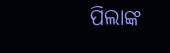ପିଲାଙ୍କ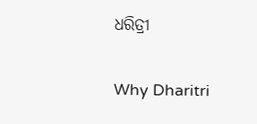ଧରିତ୍ରୀ

Why Dharitri